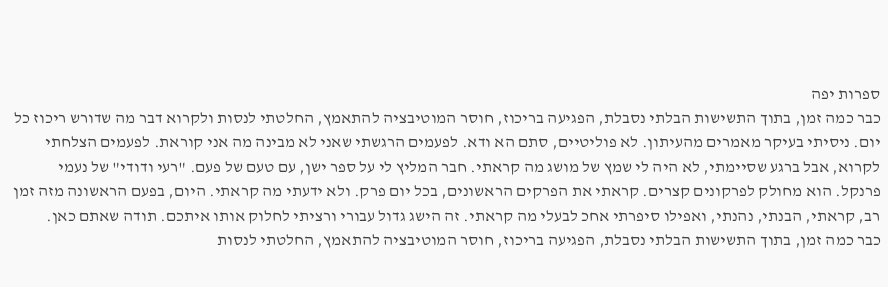ספרות יפה
כבר כמה זמן, בתוך התשישות הבלתי נסבלת, הפגיעה בריכוז, חוסר המוטיבציה להתאמץ, החלטתי לנסות ולקרוא דבר מה שדורש ריכוז כל יום. ניסיתי בעיקר מאמרים מהעיתון. לא פוליטיים, סתם הא ודא. לפעמים הרגשתי שאני לא מבינה מה אני קוראת. לפעמים הצלחתי לקרוא, אבל ברגע שסיימתי, לא היה לי שמץ של מושג מה קראתי. חבר המליץ לי על ספר ישן, עם טעם של פעם. "רעי ודודי" של נעמי פרנקל. הוא מחולק לפרקונים קצרים. קראתי את הפרקים הראשונים, בכל יום פרק. ולא ידעתי מה קראתי. היום, בפעם הראשונה מזה זמן רב, קראתי, הבנתי, נהנתי, ואפילו סיפרתי אחכ לבעלי מה קראתי. זה הישג גדול עבורי ורציתי לחלוק אותו איתכם. תודה שאתם כאן.
כבר כמה זמן, בתוך התשישות הבלתי נסבלת, הפגיעה בריכוז, חוסר המוטיבציה להתאמץ, החלטתי לנסות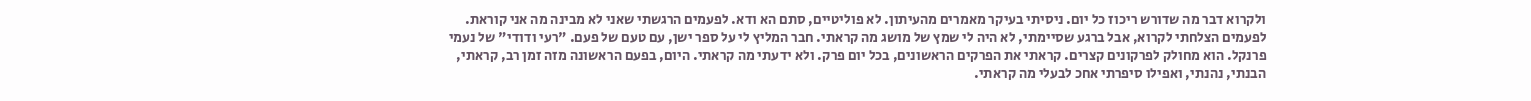ולקרוא דבר מה שדורש ריכוז כל יום. ניסיתי בעיקר מאמרים מהעיתון. לא פוליטיים, סתם הא ודא. לפעמים הרגשתי שאני לא מבינה מה אני קוראת. לפעמים הצלחתי לקרוא, אבל ברגע שסיימתי, לא היה לי שמץ של מושג מה קראתי. חבר המליץ לי על ספר ישן, עם טעם של פעם. "רעי ודודי" של נעמי פרנקל. הוא מחולק לפרקונים קצרים. קראתי את הפרקים הראשונים, בכל יום פרק. ולא ידעתי מה קראתי. היום, בפעם הראשונה מזה זמן רב, קראתי, הבנתי, נהנתי, ואפילו סיפרתי אחכ לבעלי מה קראתי.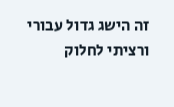זה הישג גדול עבורי ורציתי לחלוק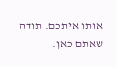אותו איתכם. תודה שאתם כאן.